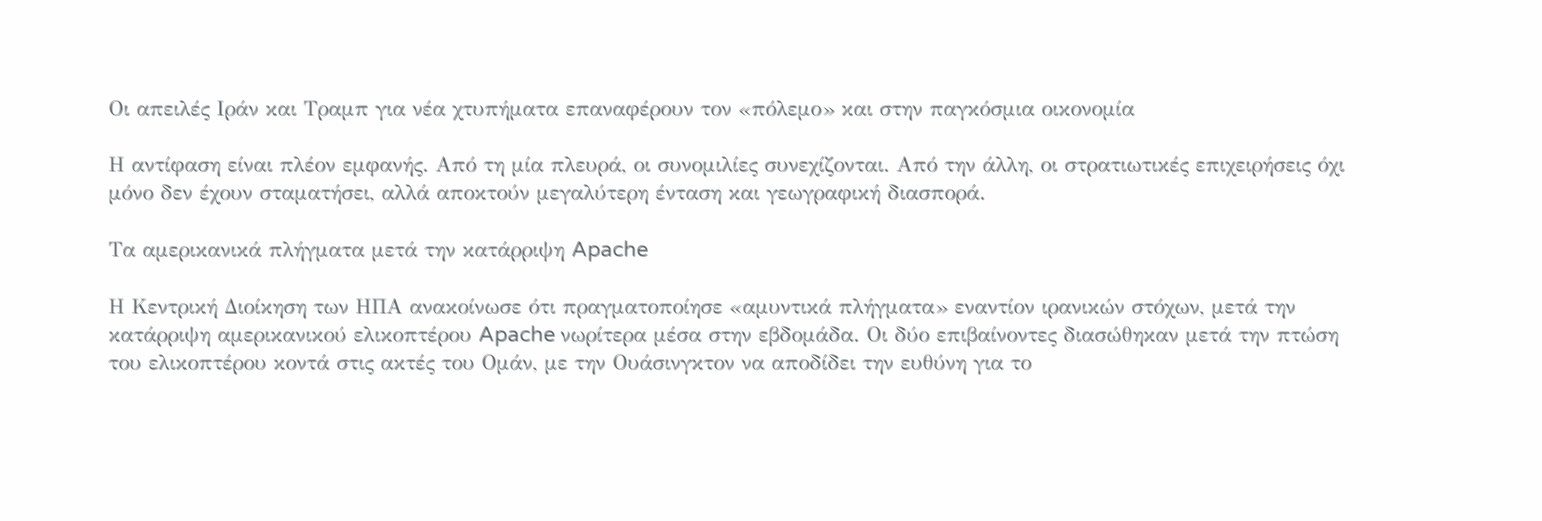Οι απειλές Ιράν και Τραμπ για νέα χτυπήματα επαναφέρουν τον «πόλεμο» και στην παγκόσμια οικονομία

Η αντίφαση είναι πλέον εμφανής. Από τη μία πλευρά, οι συνομιλίες συνεχίζονται. Από την άλλη, οι στρατιωτικές επιχειρήσεις όχι μόνο δεν έχουν σταματήσει, αλλά αποκτούν μεγαλύτερη ένταση και γεωγραφική διασπορά.

Τα αμερικανικά πλήγματα μετά την κατάρριψη Apache

Η Κεντρική Διοίκηση των ΗΠΑ ανακοίνωσε ότι πραγματοποίησε «αμυντικά πλήγματα» εναντίον ιρανικών στόχων, μετά την κατάρριψη αμερικανικού ελικοπτέρου Apache νωρίτερα μέσα στην εβδομάδα. Οι δύο επιβαίνοντες διασώθηκαν μετά την πτώση του ελικοπτέρου κοντά στις ακτές του Ομάν, με την Ουάσινγκτον να αποδίδει την ευθύνη για το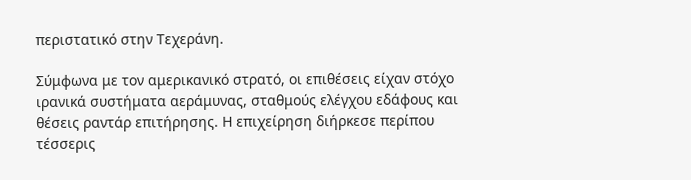περιστατικό στην Τεχεράνη.

Σύμφωνα με τον αμερικανικό στρατό, οι επιθέσεις είχαν στόχο ιρανικά συστήματα αεράμυνας, σταθμούς ελέγχου εδάφους και θέσεις ραντάρ επιτήρησης. Η επιχείρηση διήρκεσε περίπου τέσσερις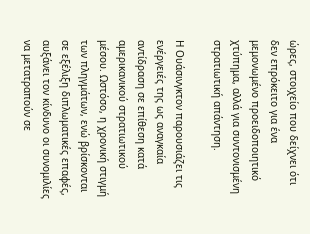ώρες, στοιχείο που δείχνει ότι δεν επρόκειτο για ένα μεμονωμένο προειδοποιητικό χτύπημα, αλλά για συντονισμένη στρατιωτική απάντηση.

Η Ουάσινγκτον παρουσιάζει τις ενέργειές της ως αναγκαία αντίδραση σε επίθεση κατά αμερικανικού στρατιωτικού μέσου. Ωστόσο, η χρονική στιγμή των πληγμάτων, ενώ βρίσκονται σε εξέλιξη διπλωματικές επαφές, αυξάνει τον κίνδυνο οι συνομιλίες να μετατραπούν σε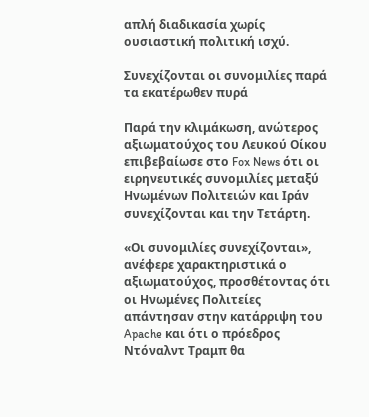απλή διαδικασία χωρίς ουσιαστική πολιτική ισχύ.

Συνεχίζονται οι συνομιλίες παρά τα εκατέρωθεν πυρά

Παρά την κλιμάκωση, ανώτερος αξιωματούχος του Λευκού Οίκου επιβεβαίωσε στο Fox News ότι οι ειρηνευτικές συνομιλίες μεταξύ Ηνωμένων Πολιτειών και Ιράν συνεχίζονται και την Τετάρτη.

«Οι συνομιλίες συνεχίζονται», ανέφερε χαρακτηριστικά ο αξιωματούχος, προσθέτοντας ότι οι Ηνωμένες Πολιτείες απάντησαν στην κατάρριψη του Apache και ότι ο πρόεδρος Ντόναλντ Τραμπ θα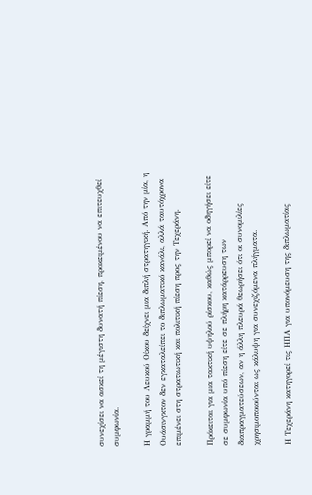συνεχίσει να ασκεί τη μέγιστη δυνατή πίεση, προκειμένου να επιτευχθεί συμφωνία.

Η γραμμή του Λευκού Οίκου δείχνει μια διπλή στρατηγική. Από την μία, η Ουάσινγκτον δεν εγκαταλείπει το διπλωματικό κανάλι, αλλά ταυτόχρονα επιμένει στη στρατιωτική και πολιτική πίεση προς την Τεχεράνη.

Πρόκειται για μια τακτική υψηλού ρίσκου, καθώς μπορεί να οδηγήσει είτε σε συμφωνία υπό πίεση είτε σε πλήρη κατάρρευση των διαπραγματεύσεων, αν η άλλη πλευρά θεωρήσει ότι οι συνομιλίες χρησιμοποιούνται ως κάλυψη για συνεχιζόμενα πλήγματα.

Η Τεχεράνη κατηγορεί τις ΗΠΑ για υπονόμευση της διπλωματίας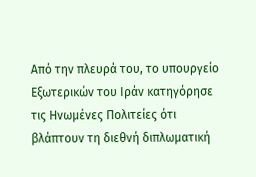Από την πλευρά του, το υπουργείο Εξωτερικών του Ιράν κατηγόρησε τις Ηνωμένες Πολιτείες ότι βλάπτουν τη διεθνή διπλωματική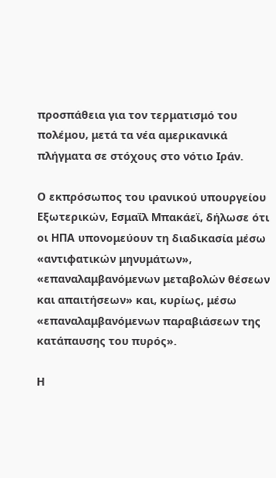προσπάθεια για τον τερματισμό του πολέμου, μετά τα νέα αμερικανικά πλήγματα σε στόχους στο νότιο Ιράν.

Ο εκπρόσωπος του ιρανικού υπουργείου Εξωτερικών, Εσμαΐλ Μπακάεϊ, δήλωσε ότι οι ΗΠΑ υπονομεύουν τη διαδικασία μέσω «αντιφατικών μηνυμάτων», «επαναλαμβανόμενων μεταβολών θέσεων και απαιτήσεων» και, κυρίως, μέσω «επαναλαμβανόμενων παραβιάσεων της κατάπαυσης του πυρός».

Η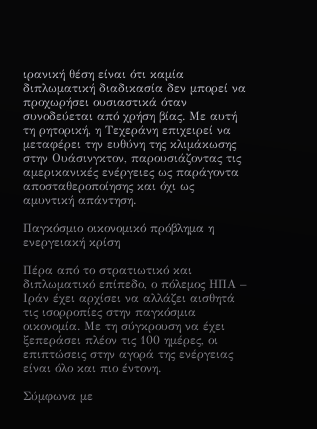ιρανική θέση είναι ότι καμία διπλωματική διαδικασία δεν μπορεί να προχωρήσει ουσιαστικά όταν συνοδεύεται από χρήση βίας. Με αυτή τη ρητορική, η Τεχεράνη επιχειρεί να μεταφέρει την ευθύνη της κλιμάκωσης στην Ουάσινγκτον, παρουσιάζοντας τις αμερικανικές ενέργειες ως παράγοντα αποσταθεροποίησης και όχι ως αμυντική απάντηση.

Παγκόσμιο οικονομικό πρόβλημα η ενεργειακή κρίση

Πέρα από το στρατιωτικό και διπλωματικό επίπεδο, ο πόλεμος ΗΠΑ – Ιράν έχει αρχίσει να αλλάζει αισθητά τις ισορροπίες στην παγκόσμια οικονομία. Με τη σύγκρουση να έχει ξεπεράσει πλέον τις 100 ημέρες, οι επιπτώσεις στην αγορά της ενέργειας είναι όλο και πιο έντονη.

Σύμφωνα με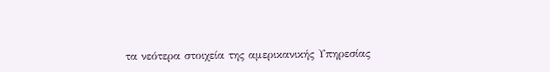τα νεότερα στοιχεία της αμερικανικής Υπηρεσίας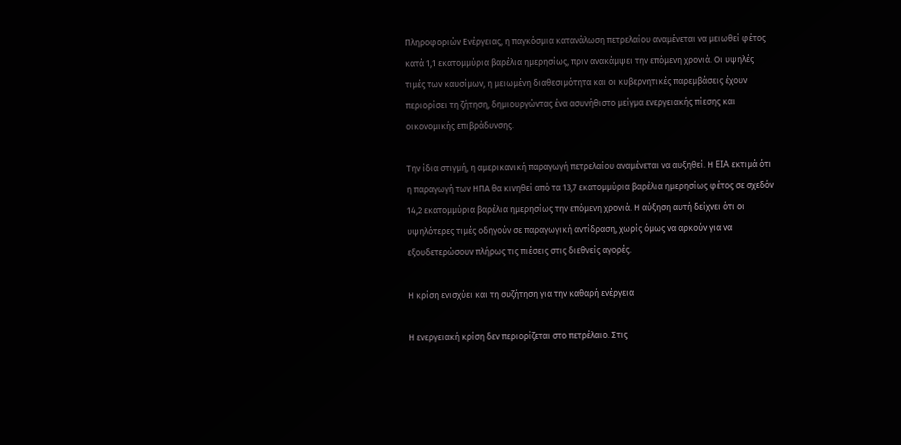Πληροφοριών Ενέργειας, η παγκόσμια κατανάλωση πετρελαίου αναμένεται να μειωθεί φέτος κατά 1,1 εκατομμύρια βαρέλια ημερησίως, πριν ανακάμψει την επόμενη χρονιά. Οι υψηλές τιμές των καυσίμων, η μειωμένη διαθεσιμότητα και οι κυβερνητικές παρεμβάσεις έχουν περιορίσει τη ζήτηση, δημιουργώντας ένα ασυνήθιστο μείγμα ενεργειακής πίεσης και οικονομικής επιβράδυνσης.

Την ίδια στιγμή, η αμερικανική παραγωγή πετρελαίου αναμένεται να αυξηθεί. Η EIA εκτιμά ότι η παραγωγή των ΗΠΑ θα κινηθεί από τα 13,7 εκατομμύρια βαρέλια ημερησίως φέτος σε σχεδόν 14,2 εκατομμύρια βαρέλια ημερησίως την επόμενη χρονιά. Η αύξηση αυτή δείχνει ότι οι υψηλότερες τιμές οδηγούν σε παραγωγική αντίδραση, χωρίς όμως να αρκούν για να εξουδετερώσουν πλήρως τις πιέσεις στις διεθνείς αγορές.

Η κρίση ενισχύει και τη συζήτηση για την καθαρή ενέργεια

Η ενεργειακή κρίση δεν περιορίζεται στο πετρέλαιο. Στις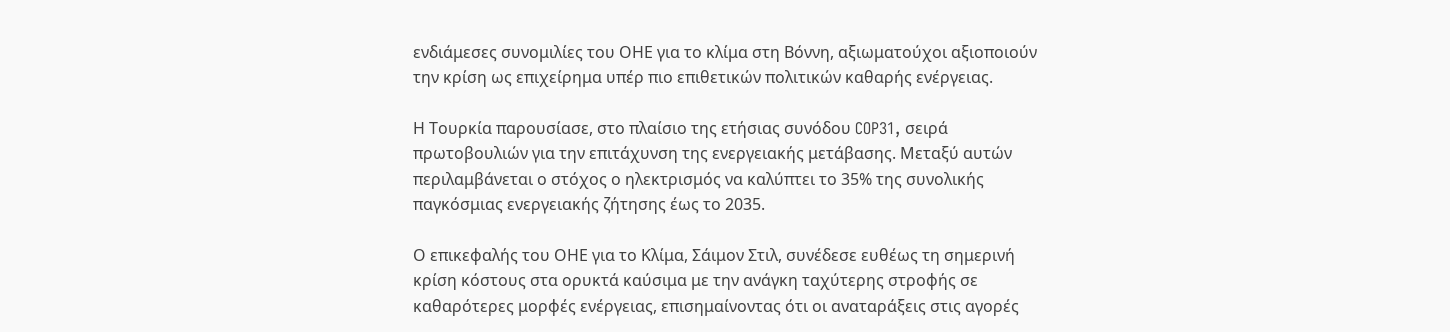ενδιάμεσες συνομιλίες του ΟΗΕ για το κλίμα στη Βόννη, αξιωματούχοι αξιοποιούν την κρίση ως επιχείρημα υπέρ πιο επιθετικών πολιτικών καθαρής ενέργειας.

Η Τουρκία παρουσίασε, στο πλαίσιο της ετήσιας συνόδου COP31, σειρά πρωτοβουλιών για την επιτάχυνση της ενεργειακής μετάβασης. Μεταξύ αυτών περιλαμβάνεται ο στόχος ο ηλεκτρισμός να καλύπτει το 35% της συνολικής παγκόσμιας ενεργειακής ζήτησης έως το 2035.

Ο επικεφαλής του ΟΗΕ για το Κλίμα, Σάιμον Στιλ, συνέδεσε ευθέως τη σημερινή κρίση κόστους στα ορυκτά καύσιμα με την ανάγκη ταχύτερης στροφής σε καθαρότερες μορφές ενέργειας, επισημαίνοντας ότι οι αναταράξεις στις αγορές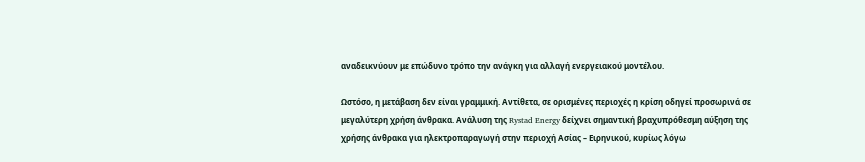αναδεικνύουν με επώδυνο τρόπο την ανάγκη για αλλαγή ενεργειακού μοντέλου.

Ωστόσο, η μετάβαση δεν είναι γραμμική. Αντίθετα, σε ορισμένες περιοχές η κρίση οδηγεί προσωρινά σε μεγαλύτερη χρήση άνθρακα. Ανάλυση της Rystad Energy δείχνει σημαντική βραχυπρόθεσμη αύξηση της χρήσης άνθρακα για ηλεκτροπαραγωγή στην περιοχή Ασίας – Ειρηνικού, κυρίως λόγω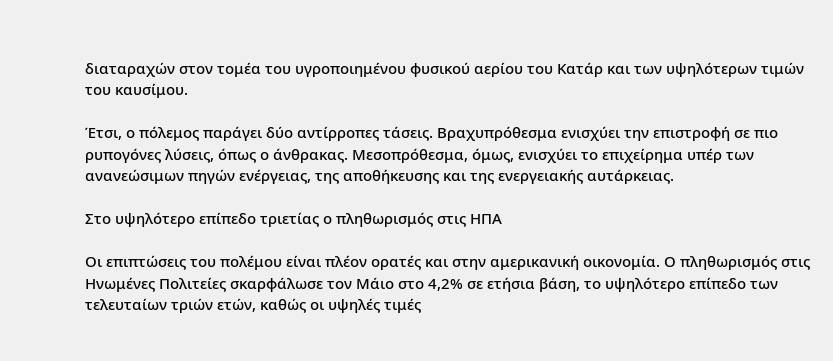διαταραχών στον τομέα του υγροποιημένου φυσικού αερίου του Κατάρ και των υψηλότερων τιμών του καυσίμου.

Έτσι, ο πόλεμος παράγει δύο αντίρροπες τάσεις. Βραχυπρόθεσμα ενισχύει την επιστροφή σε πιο ρυπογόνες λύσεις, όπως ο άνθρακας. Μεσοπρόθεσμα, όμως, ενισχύει το επιχείρημα υπέρ των ανανεώσιμων πηγών ενέργειας, της αποθήκευσης και της ενεργειακής αυτάρκειας.

Στο υψηλότερο επίπεδο τριετίας ο πληθωρισμός στις ΗΠΑ

Οι επιπτώσεις του πολέμου είναι πλέον ορατές και στην αμερικανική οικονομία. Ο πληθωρισμός στις Ηνωμένες Πολιτείες σκαρφάλωσε τον Μάιο στο 4,2% σε ετήσια βάση, το υψηλότερο επίπεδο των τελευταίων τριών ετών, καθώς οι υψηλές τιμές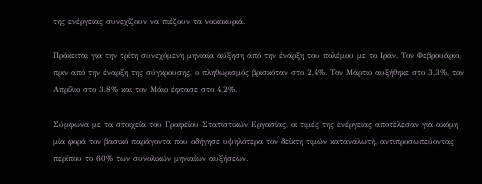της ενέργειας συνεχίζουν να πιέζουν τα νοικοκυριά.

Πρόκειται για την τρίτη συνεχόμενη μηνιαία αύξηση από την έναρξη του πολέμου με το Ιράν. Τον Φεβρουάριο, πριν από την έναρξη της σύγκρουσης, ο πληθωρισμός βρισκόταν στο 2,4%. Τον Μάρτιο αυξήθηκε στο 3,3%, τον Απρίλιο στο 3,8% και τον Μάιο έφτασε στο 4,2%.

Σύμφωνα με τα στοιχεία του Γραφείου Στατιστικών Εργασίας, οι τιμές της ενέργειας αποτέλεσαν για ακόμη μία φορά τον βασικό παράγοντα που οδήγησε υψηλότερα τον δείκτη τιμών καταναλωτή, αντιπροσωπεύοντας περίπου το 60% των συνολικών μηνιαίων αυξήσεων.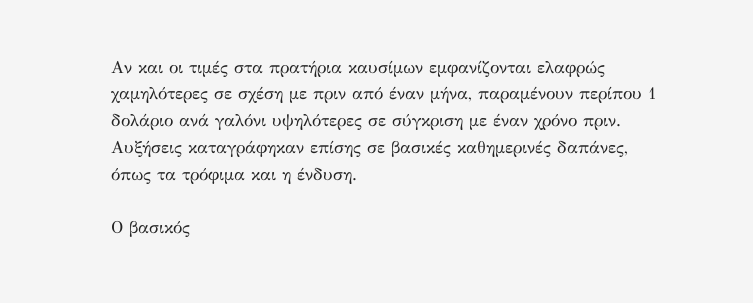Αν και οι τιμές στα πρατήρια καυσίμων εμφανίζονται ελαφρώς χαμηλότερες σε σχέση με πριν από έναν μήνα, παραμένουν περίπου 1 δολάριο ανά γαλόνι υψηλότερες σε σύγκριση με έναν χρόνο πριν. Αυξήσεις καταγράφηκαν επίσης σε βασικές καθημερινές δαπάνες, όπως τα τρόφιμα και η ένδυση.

Ο βασικός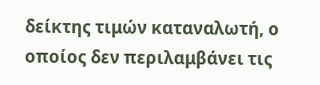δείκτης τιμών καταναλωτή, ο οποίος δεν περιλαμβάνει τις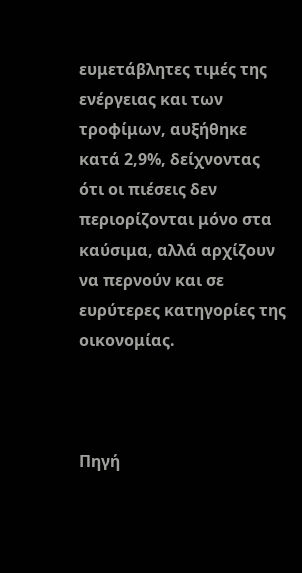ευμετάβλητες τιμές της ενέργειας και των τροφίμων, αυξήθηκε κατά 2,9%, δείχνοντας ότι οι πιέσεις δεν περιορίζονται μόνο στα καύσιμα, αλλά αρχίζουν να περνούν και σε ευρύτερες κατηγορίες της οικονομίας.



Πηγή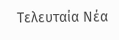Tελευταία Nέα